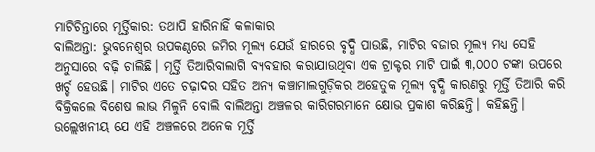ମାଟିଚିନ୍ତାରେ ମୂର୍ତ୍ତିକାର: ତଥାପି ହାରିନାହିଁ କଳାକାର
ବାଲିଅନ୍ତା: ଭୁବନେଶ୍ବର ଉପକଣ୍ଠରେ ଜମିର ମୂଲ୍ୟ ଯେଉଁ ହାରରେ ବୃଦ୍ଧି ପାଉଛି, ମାଟିର ବଜାର ମୂଲ୍ୟ ମଧ୍ୟ ସେହି ଅନୁସାରେ ବଢ଼ି ଚାଲିଛି। ମୂର୍ତ୍ତି ତିଆରିବାଲାଗି ବ୍ୟବହାର କରାଯାଉଥିବା ଏକ ଟ୍ରାକ୍ଟର ମାଟି ପାଇଁ ୩,୦୦୦ ଟଙ୍କା ଉପରେ ଖର୍ଚ୍ଚ ହେଉଛି। ମାଟିର ଏତେ ଚଢ଼ାଦର ସହିତ ଅନ୍ୟ କଞ୍ଚାମାଲଗୁଡ଼ିକର ଅହେତୁକ ମୂଲ୍ୟ ବୃଦ୍ଧି କାରଣରୁ ମୂର୍ତ୍ତି ତିଆରି କରି ବିକ୍ରିକଲେ ବିଶେଷ ଲାଭ ମିଳୁନି ବୋଲି ବାଲିଅନ୍ତା ଅଞ୍ଚଳର କାରିଗରମାନେ କ୍ଷୋଭ ପ୍ରକାଶ କରିଛନ୍ତି। କହିଛନ୍ତି। ଉଲ୍ଲେଖନୀୟ ଯେ ଏହି ଅଞ୍ଚଳରେ ଅନେକ ମୂର୍ତ୍ତି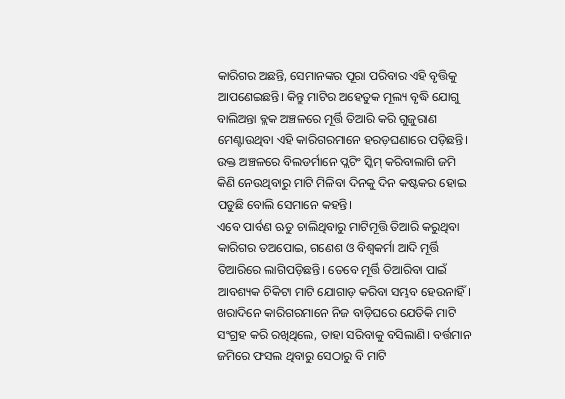କାରିଗର ଅଛନ୍ତି, ସେମାନଙ୍କର ପୂରା ପରିବାର ଏହି ବୃତ୍ତିକୁ ଆପଣେଇଛନ୍ତି। କିନ୍ତୁ ମାଟିର ଅହେତୁକ ମୂଲ୍ୟ ବୃଦ୍ଧି ଯୋଗୁ ବାଲିଅନ୍ତା ବ୍ଲକ ଅଞ୍ଚଳରେ ମୂର୍ତ୍ତି ତିଆରି କରି ଗୁଜୁରାଣ ମେଣ୍ଟାଉଥିବା ଏହି କାରିଗରମାନେ ହରଡ଼ଘଣାରେ ପଡ଼ିଛନ୍ତି। ଉକ୍ତ ଅଞ୍ଚଳରେ ବିଲଡର୍ମାନେ ପ୍ଲଟିଂ ସ୍କିମ୍ କରିବାଲାଗି ଜମି କିଣି ନେଉଥିବାରୁ ମାଟି ମିଳିବା ଦିନକୁ ଦିନ କଷ୍ଟକର ହୋଇ ପଡୁଛି ବୋଲି ସେମାନେ କହନ୍ତି।
ଏବେ ପାର୍ବଣ ଋତୁ ଚାଲିଥିବାରୁ ମାଟିମୂତ୍ତି ତିଆରି କରୁଥିବା କାରିଗର ତଅପୋଇ, ଗଣେଶ ଓ ବିଶ୍ବକର୍ମା ଆଦି ମୂର୍ତ୍ତି ତିଆରିରେ ଲାଗିପଡ଼ିଛନ୍ତି। ତେବେ ମୂର୍ତ୍ତି ତିଆରିବା ପାଇଁ ଆବଶ୍ୟକ ଚିକିଟା ମାଟି ଯୋଗାଡ଼ କରିବା ସମ୍ଭବ ହେଉନାହିଁ। ଖରାଦିନେ କାରିଗରମାନେ ନିଜ ବାଡ଼ିଘରେ ଯେତିକି ମାଟି ସଂଗ୍ରହ କରି ରଖିଥିଲେ, ତାହା ସରିବାକୁ ବସିଲାଣି। ବର୍ତ୍ତମାନ ଜମିରେ ଫସଲ ଥିବାରୁ ସେଠାରୁ ବି ମାଟି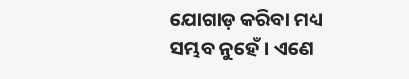ଯୋଗାଡ଼ କରିବା ମଧ୍ୟ ସମ୍ଭବ ନୁହେଁ। ଏଣେ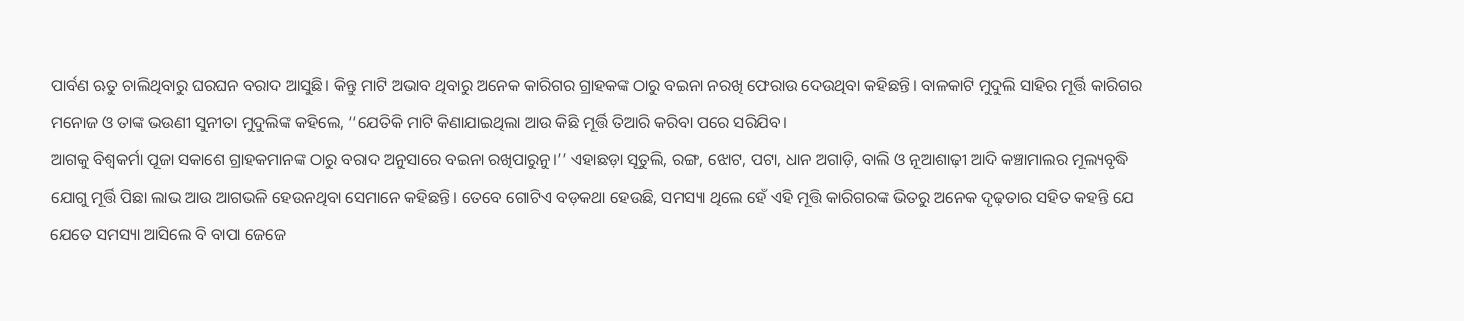ପାର୍ବଣ ଋତୁ ଚାଲିଥିବାରୁ ଘରଘନ ବରାଦ ଆସୁଛି। କିନ୍ତୁ ମାଟି ଅଭାବ ଥିବାରୁ ଅନେକ କାରିଗର ଗ୍ରାହକଙ୍କ ଠାରୁ ବଇନା ନରଖି ଫେରାଉ ଦେଉଥିବା କହିଛନ୍ତି। ବାଳକାଟି ମୁଦୁଲି ସାହିର ମୂର୍ତ୍ତି କାରିଗର ମନୋଜ ଓ ତାଙ୍କ ଭଉଣୀ ସୁନୀତା ମୁଦୁଲିଙ୍କ କହିଲେ, ‘‘ଯେତିକି ମାଟି କିଣାଯାଇଥିଲା ଆଉ କିଛି ମୂର୍ତ୍ତି ତିଆରି କରିବା ପରେ ସରିଯିବ।
ଆଗକୁ ବିଶ୍ବକର୍ମା ପୂଜା ସକାଶେ ଗ୍ରାହକମାନଙ୍କ ଠାରୁ ବରାଦ ଅନୁସାରେ ବଇନା ରଖିପାରୁନୁ।’’ ଏହାଛଡ଼ା ସୂତୁଲି, ରଙ୍ଗ, ଝୋଟ, ପଟା, ଧାନ ଅଗାଡ଼ି, ବାଲି ଓ ନୂଆଶାଢ଼ୀ ଆଦି କଞ୍ଚାମାଲର ମୂଲ୍ୟବୃଦ୍ଧି ଯୋଗୁ ମୂର୍ତ୍ତି ପିଛା ଲାଭ ଆଉ ଆଗଭଳି ହେଉନଥିବା ସେମାନେ କହିଛନ୍ତି। ତେବେ ଗୋଟିଏ ବଡ଼କଥା ହେଉଛି, ସମସ୍ୟା ଥିଲେ ହେଁ ଏହି ମୂତ୍ତି କାରିଗରଙ୍କ ଭିତରୁ ଅନେକ ଦୃଢ଼ତାର ସହିତ କହନ୍ତି ଯେ ଯେତେ ସମସ୍ୟା ଆସିଲେ ବି ବାପା ଜେଜେ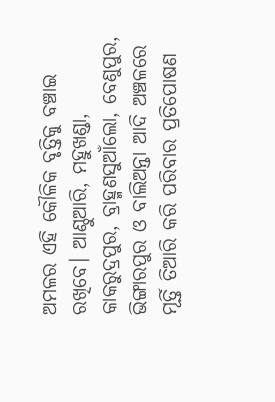ଅମଳର ଏହି କୌଳିକ ବୃତ୍ତିକୁ ବଞ୍ଚାଇ ରଖିବେ। ଆଣ୍ଠୁଆରି, ମହୁଖଣ୍ଡା, କାକରୁଦ୍ରପୁର, ବ୍ରାହ୍ମଣସୁଆଁଲୋ, ବେଣୁପୁର, ଭିଙ୍ଗାରପୁର ଓ ବାଲିଅନ୍ତା ଆଦି ଅଞ୍ଚଳରେ ମୂର୍ତ୍ତି ତିଆରି କରି ପରିବାର ପ୍ରତିପୋଷଣ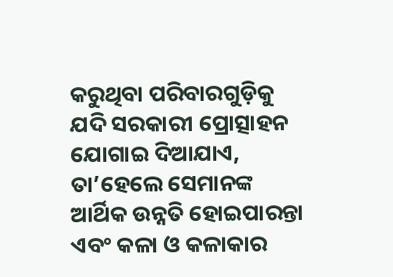କରୁଥିବା ପରିବାରଗୁଡ଼ିକୁ ଯଦି ସରକାରୀ ପ୍ରୋତ୍ସାହନ ଯୋଗାଇ ଦିଆଯାଏ, ତା’ହେଲେ ସେମାନଙ୍କ ଆର୍ଥିକ ଉନ୍ନତି ହୋଇପାରନ୍ତା ଏବଂ କଳା ଓ କଳାକାର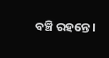ବଞ୍ଚି ରହନ୍ତେ।